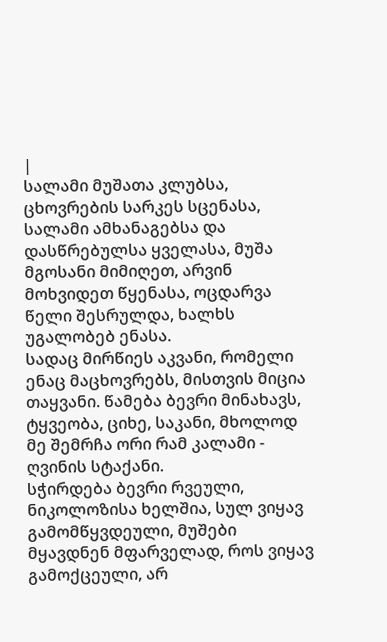|
სალამი მუშათა კლუბსა, ცხოვრების სარკეს სცენასა, სალამი ამხანაგებსა და დასწრებულსა ყველასა, მუშა მგოსანი მიმიღეთ, არვინ მოხვიდეთ წყენასა, ოცდარვა წელი შესრულდა, ხალხს უგალობებ ენასა.
სადაც მირწიეს აკვანი, რომელი ენაც მაცხოვრებს, მისთვის მიცია თაყვანი. წამება ბევრი მინახავს, ტყვეობა, ციხე, საკანი, მხოლოდ მე შემრჩა ორი რამ კალამი - ღვინის სტაქანი.
სჭირდება ბევრი რვეული, ნიკოლოზისა ხელშია, სულ ვიყავ გამომწყვდეული, მუშები მყავდნენ მფარველად, როს ვიყავ გამოქცეული, არ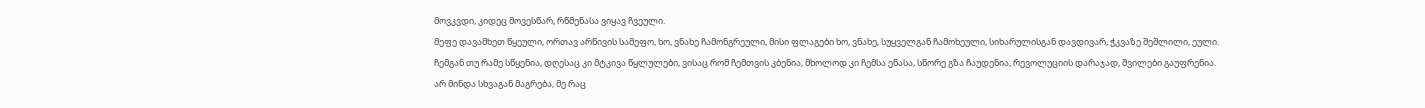მოვკვდი, კიდეც მოვესწარ, რწმენასა ვიყავ ჩვეული.
მეფე დავამხეთ წყეული, ორთავ არწივის სამეფო, ხო, ვნახე ჩამონგრეული, მისი ფლაგები ხო, ვნახე, სუყველგან ჩამოხეული, სიხარულისგან დავდივარ, ჭკვაზე შეშლილი, ეული.
ჩემგან თუ რამე სწყენია, დღესაც კი მტკივა წყლულები, ვისაც რომ ჩემთვის კბენია, მხოლოდ კი ჩემსა ენასა, სწორე გზა ჩაუდენია, რევოლუციის დარაჯად, შვილები გაუფრენია.
არ მინდა სხვაგან მაგრება, მე რაც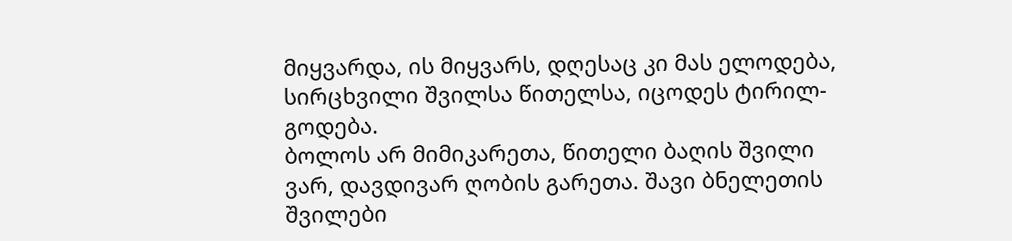მიყვარდა, ის მიყვარს, დღესაც კი მას ელოდება, სირცხვილი შვილსა წითელსა, იცოდეს ტირილ-გოდება.
ბოლოს არ მიმიკარეთა, წითელი ბაღის შვილი ვარ, დავდივარ ღობის გარეთა. შავი ბნელეთის შვილები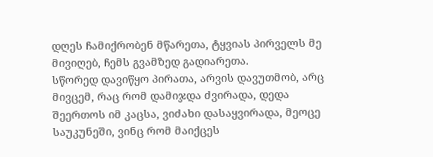დღეს ჩამიქრობენ მწარეთა, ტყვიას პირველს მე მივიღებ, ჩემს გვამზედ გადიარეთა.
სწორედ დავიწყო პირათა, არვის დავუთმობ, არც მივცემ, რაც რომ დამიჯდა ძვირადა, დედა შეერთოს იმ კაცსა, ვიძახი დასაყვირადა, მეოცე საუკუნეში, ვინც რომ მაიქცეს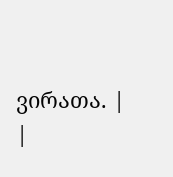ვირათა. |
|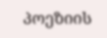პოეზიის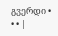გვერდი • • • |